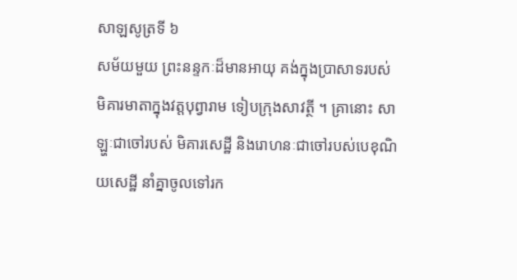សាឡសូត្រទី ៦
សម័យមួយ ព្រះនន្ទកៈដ៏មានអាយុ គង់ក្នុងប្រាសាទរបស់ មិគារមាតាក្នុងវត្តបុព្វារាម ទៀបក្រុងសាវត្ថី ។ គ្រានោះ សាឡ្ហៈជាចៅរបស់ មិគារសេដ្ឋី និងរោហនៈជាចៅរបស់បេខុណិយសេដ្ឋី នាំគ្នាចូលទៅរក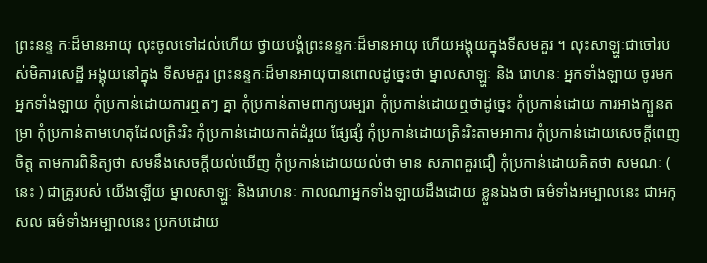ព្រះនន្ទ កៈដ៏មានអាយុ លុះចូលទៅដល់ហើយ ថ្វាយបង្គំព្រះនន្ទកៈដ៏មានអាយុ ហើយអង្គុយក្នុងទីសមគួរ ។ លុះសាឡ្ហៈជាចៅរបស់មិគារសេដ្ឋី អង្គុយនៅក្នុង ទីសមគួរ ព្រះនន្ទកៈដ៏មានអាយុបានពោលដូច្នេះថា ម្នាលសាឡ្ហៈ និង រោហនៈ អ្នកទាំងឡាយ ចូរមក អ្នកទាំងឡាយ កុំប្រកាន់ដោយការឮតៗ គ្នា កុំប្រកាន់តាមពាក្យបរម្បរា កុំប្រកាន់ដោយឮថាដូច្នេះ កុំប្រកាន់ដោយ ការអាងក្បួនតម្រា កុំប្រកាន់តាមហេតុដែលត្រិះរិះ កុំប្រកាន់ដោយកាត់ដំរួយ ផ្សែផ្សំ កុំប្រកាន់ដោយត្រិះរិះតាមអាការ កុំប្រកាន់ដោយសេចក្តីពេញចិត្ត តាមការពិនិត្យថា សមនឹងសេចក្តីយល់ឃើញ កុំប្រកាន់ដោយយល់ថា មាន សភាពគួរជឿ កុំប្រកាន់ដោយគិតថា សមណៈ ( នេះ ) ជាគ្រូរបស់ យើងឡើយ ម្នាលសាឡ្ហៈ និងរោហនៈ កាលណាអ្នកទាំងឡាយដឹងដោយ ខ្លួនឯងថា ធម៌ទាំងអម្បាលនេះ ជាអកុសល ធម៌ទាំងអម្បាលនេះ ប្រកបដោយ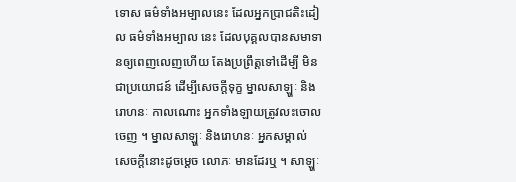ទោស ធម៌ទាំងអម្បាលនេះ ដែលអ្នកប្រាជតិះដៀល ធម៌ទាំងអម្បាល នេះ ដែលបុគ្គលបានសមាទានឲ្យពេញលេញហើយ តែងប្រព្រឹត្តទៅដើម្បី មិនជាប្រយោជន៍ ដើម្បីសេចក្តីទុក្ខ ម្នាលសាឡ្ហៈ និងរោហនៈ កាលណោះ អ្នកទាំងឡាយត្រូវលះចោលចេញ ។ ម្នាលសាឡ្ហៈ និងរោហនៈ អ្នកសម្គាល់ សេចក្តីនោះដូចម្តេច លោភៈ មានដែរឬ ។ សាឡ្ហៈ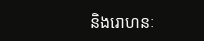និងរោហនៈ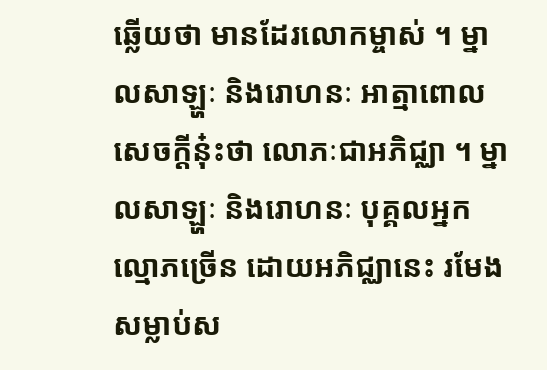ឆ្លើយថា មានដែរលោកម្ចាស់ ។ ម្នាលសាឡ្ហៈ និងរោហនៈ អាត្មាពោលសេចក្តីនុ៎ះថា លោភៈជាអភិជ្ឈា ។ ម្នាលសាឡ្ហៈ និងរោហនៈ បុគ្គលអ្នកល្មោភច្រើន ដោយអភិជ្ឈានេះ រមែងសម្លាប់ស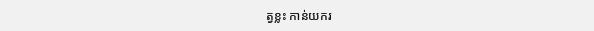ត្វខ្លះ កាន់យករ